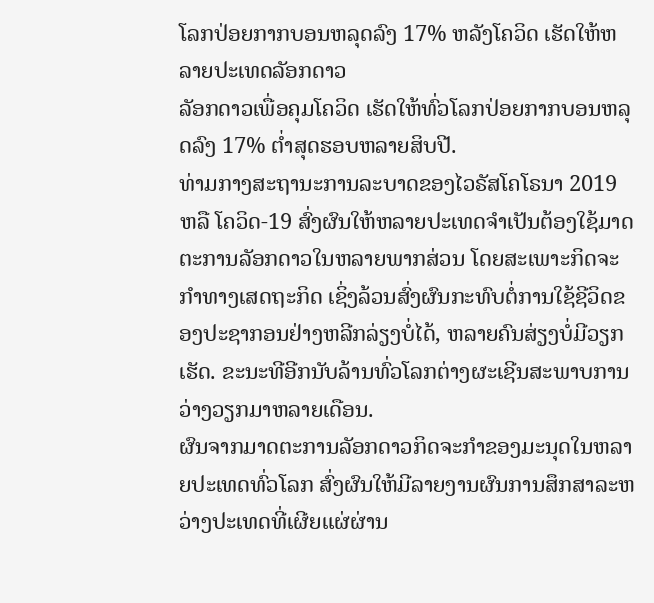ໂລກປ່ອຍກາກບອນຫລຸດລົງ 17% ຫລັງໂຄວິດ ເຮັດໃຫ້ຫລາຍປະເທດລັອກດາວ
ລັອກດາວເພື່ອຄຸມໂຄວິດ ເຮັດໃຫ້ທົ່ວໂລກປ່ອຍກາກບອນຫລຸດລົງ 17% ຕໍ່າສຸດຮອບຫລາຍສິບປີ.
ທ່າມກາງສະຖານະການລະບາດຂອງໄວຣັສໂຄໂຣນາ 2019 ຫລື ໂຄວິດ-19 ສົ່ງຜົນໃຫ້ຫລາຍປະເທດຈຳເປັນຕ້ອງໃຊ້ມາດຕະການລັອກດາວໃນຫລາຍພາກສ່ວນ ໂດຍສະເພາະກິດຈະກຳທາງເສດຖະກິດ ເຊິ່ງລ້ວນສົ່ງຜົນກະທົບຕໍ່ການໃຊ້ຊີວິດຂອງປະຊາກອນຢ່າງຫລີກລ່ຽງບໍ່ໄດ້, ຫລາຍຄົນສ່ຽງບໍ່ມີວຽກເຮັດ. ຂະນະທີອີກນັບລ້ານທົ່ວໂລກຕ່າງຜະເຊີນສະພາບການວ່າງວຽກມາຫລາຍເດືອນ.
ຜົນຈາກມາດຕະການລັອກດາວກິດຈະກຳຂອງມະນຸດໃນຫລາຍປະເທດທົ່ວໂລກ ສົ່ງຜົນໃຫ້ມີລາຍງານຜົນການສຶກສາລະຫວ່າງປະເທດທີ່ເຜີຍແຜ່ຜ່ານ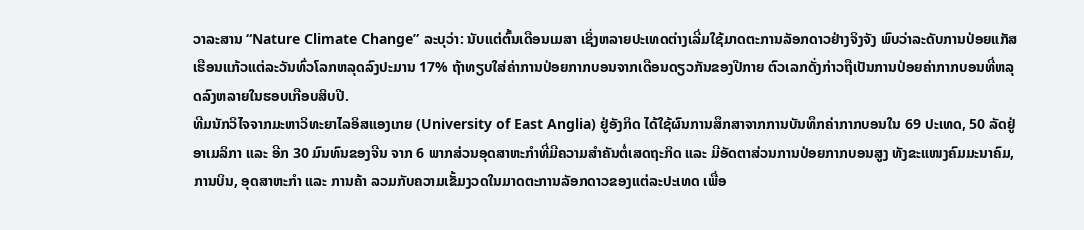ວາລະສານ “Nature Climate Change” ລະບຸວ່າ: ນັບແຕ່ຕົ້ນເດືອນເມສາ ເຊິ່ງຫລາຍປະເທດຕ່າງເລີ່ມໃຊ້ມາດຕະການລັອກດາວຢ່າງຈິງຈັງ ພົບວ່າລະດັບການປ່ອຍແກັສເຮືອນແກ້ວແຕ່ລະວັນທົ່ວໂລກຫລຸດລົງປະມານ 17% ຖ້າທຽບໃສ່ຄ່າການປ່ອຍກາກບອນຈາກເດືອນດຽວກັນຂອງປີກາຍ ຕົວເລກດັ່ງກ່າວຖືເປັນການປ່ອຍຄ່າກາກບອນທີ່ຫລຸດລົງຫລາຍໃນຮອບເກືອບສິບປີ.
ທີມນັກວິໄຈຈາກມະຫາວິທະຍາໄລອິສແອງເກຍ (University of East Anglia) ຢູ່ອັງກິດ ໄດ້ໃຊ້ຜົນການສຶກສາຈາກການບັນທຶກຄ່າກາກບອນໃນ 69 ປະເທດ, 50 ລັດຢູ່ອາເມລິກາ ແລະ ອີກ 30 ມົນທົນຂອງຈີນ ຈາກ 6 ພາກສ່ວນອຸດສາຫະກຳທີ່ມີຄວາມສຳຄັນຕໍ່ເສດຖະກິດ ແລະ ມີອັດຕາສ່ວນການປ່ອຍກາກບອນສູງ ທັງຂະແໜງຄົມມະນາຄົມ, ການບິນ, ອຸດສາຫະກຳ ແລະ ການຄ້າ ລວມກັບຄວາມເຂັ້ມງວດໃນມາດຕະການລັອກດາວຂອງແຕ່ລະປະເທດ ເພື່ອ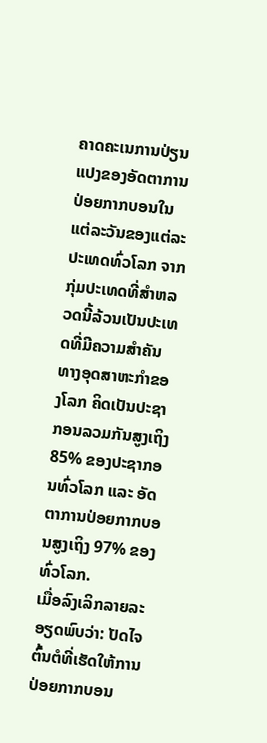ຄາດຄະເນການປ່ຽນແປງຂອງອັດຕາການປ່ອຍກາກບອນໃນແຕ່ລະວັນຂອງແຕ່ລະປະເທດທົ່ວໂລກ ຈາກກຸ່ມປະເທດທີ່ສຳຫລວດນີ້ລ້ວນເປັນປະເທດທີ່ມີຄວາມສຳຄັນທາງອຸດສາຫະກຳຂອງໂລກ ຄິດເປັນປະຊາກອນລວມກັນສູງເຖິງ 85% ຂອງປະຊາກອນທົ່ວໂລກ ແລະ ອັດຕາການປ່ອຍກາກບອນສູງເຖິງ 97% ຂອງທົ່ວໂລກ.
ເມື່ອລົງເລິກລາຍລະອຽດພົບວ່າ: ປັດໄຈຕົ້ນຕໍທີ່ເຮັດໃຫ້ການປ່ອຍກາກບອນ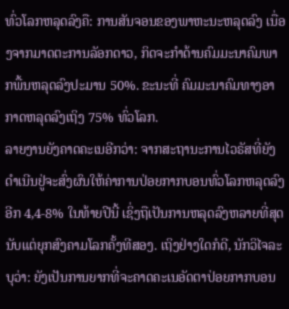ທົ່ວໂລກຫລຸດລົງຄື: ການສັນຈອນຂອງພາຫະນະຫລຸດລົງ ເນື່ອງຈາກມາດຕະການລັອກດາວ, ກິດຈະກຳດ້ານຄົມມະນາຄົມພາກພື້ນຫລຸດລົງປະມານ 50%. ຂະນະທີ່ ຄົມມະນາຄົມທາງອາກາດຫລຸດລົງເຖິງ 75% ທົ່ວໂລກ.
ລາຍງານຍັງຄາດຄະເນອີກວ່າ: ຈາກສະຖານະການໄວຣັສທີ່ຍັງດຳເນີນຢູ່ຈະສົ່ງຜົນໃຫ້ຄ່າການປ່ອຍກາກບອນທົ່ວໂລກຫລຸດລົງອີກ 4,4-8% ໃນທ້າຍປີນີ້ ເຊິ່ງຖືເປັນການຫລຸດລົງຫລາຍທີ່ສຸດນັບແຕ່ຍຸກສົງຄາມໂລກຄັ້ງທີສອງ. ເຖິງຢ່າງໃດກໍດີ, ນັກວິໄຈລະບຸວ່າ: ຍັງເປັນການຍາກທີ່ຈະຄາດຄະເນອັດຕາປ່ອຍກາກບອນ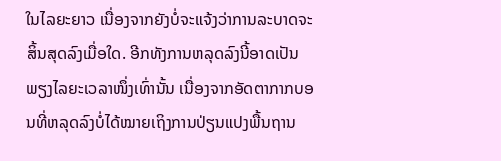ໃນໄລຍະຍາວ ເນື່ອງຈາກຍັງບໍ່ຈະແຈ້ງວ່າການລະບາດຈະສິ້ນສຸດລົງເມື່ອໃດ. ອີກທັງການຫລຸດລົງນີ້ອາດເປັນພຽງໄລຍະເວລາໜຶ່ງເທົ່ານັ້ນ ເນື່ອງຈາກອັດຕາກາກບອນທີ່ຫລຸດລົງບໍ່ໄດ້ໝາຍເຖິງການປ່ຽນແປງພື້ນຖານ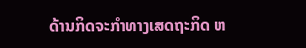ດ້ານກິດຈະກຳທາງເສດຖະກິດ ຫ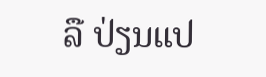ລື ປ່ຽນແປ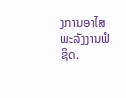ງການອາໄສພະລັງງານຟໍຊິດ.